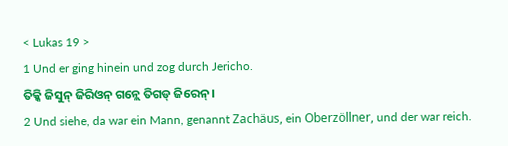< Lukas 19 >
1 Und er ging hinein und zog durch Jericho.
ତିକ୍କି ଜିସୁନ୍ ଜିରିଓନ୍ ଗନ୍ଲେ ତିଗଡ୍ ଜିରେନ୍ ।
2 Und siehe, da war ein Mann, genannt Zachäus, ein Oberzöllner, und der war reich.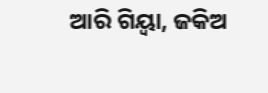ଆରି ଗିୟ୍ବା, ଜକିଅ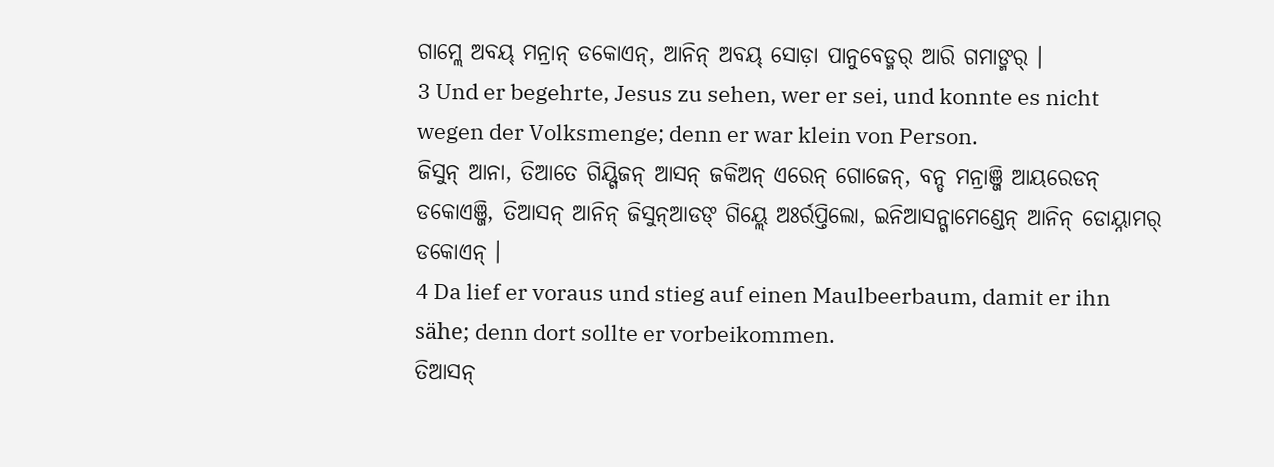ଗାମ୍ଲେ ଅବୟ୍ ମନ୍ରାନ୍ ଡକୋଏନ୍, ଆନିନ୍ ଅବୟ୍ ସୋଡ଼ା ପାନୁବେଡ୍ମର୍ ଆରି ଗମାଙ୍ମର୍ ।
3 Und er begehrte, Jesus zu sehen, wer er sei, und konnte es nicht wegen der Volksmenge; denn er war klein von Person.
ଜିସୁନ୍ ଆନା, ତିଆତେ ଗିୟ୍ଗିଜନ୍ ଆସନ୍ ଜକିଅନ୍ ଏରେନ୍ ଗୋଜେନ୍, ବନ୍ଡ ମନ୍ରାଞ୍ଜି ଆୟରେଡନ୍ ଡକୋଏଞ୍ଜି, ତିଆସନ୍ ଆନିନ୍ ଜିସୁନ୍ଆଡଙ୍ ଗିୟ୍ଲେ ଅଃର୍ରପ୍ତିଲୋ, ଇନିଆସନ୍ଗାମେଣ୍ଡେନ୍ ଆନିନ୍ ଡୋୟ୍ନାମର୍ ଡକୋଏନ୍ ।
4 Da lief er voraus und stieg auf einen Maulbeerbaum, damit er ihn sähe; denn dort sollte er vorbeikommen.
ତିଆସନ୍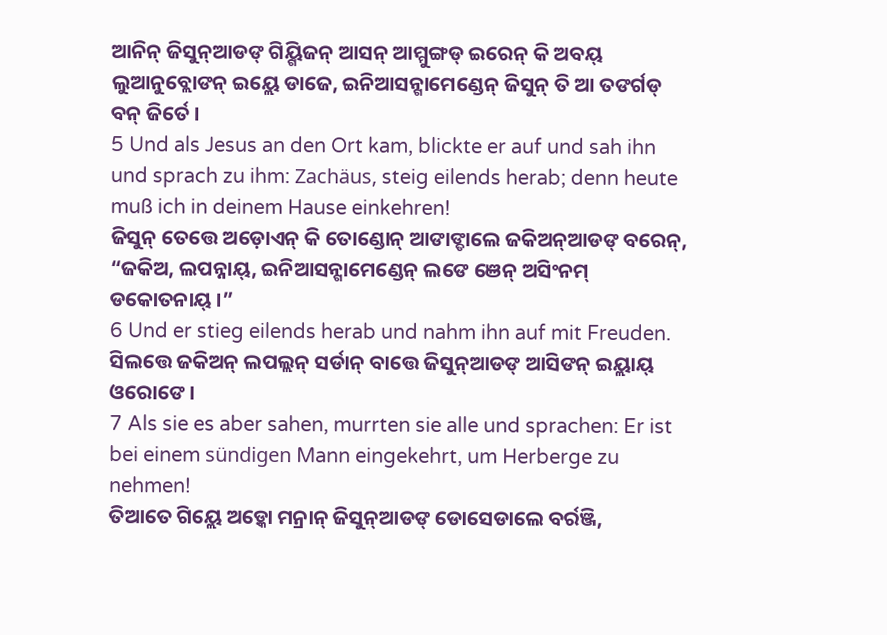ଆନିନ୍ ଜିସୁନ୍ଆଡଙ୍ ଗିୟ୍ଗିଜନ୍ ଆସନ୍ ଆମ୍ମୁଙ୍ଗଡ୍ ଇରେନ୍ କି ଅବୟ୍ ଲୁଆନୁବ୍ଲୋଙନ୍ ଇୟ୍ଲେ ଡାଜେ, ଇନିଆସନ୍ଗାମେଣ୍ଡେନ୍ ଜିସୁନ୍ ତି ଆ ତଙର୍ଗଡ୍ ବନ୍ ଜିର୍ତେ ।
5 Und als Jesus an den Ort kam, blickte er auf und sah ihn und sprach zu ihm: Zachäus, steig eilends herab; denn heute muß ich in deinem Hause einkehren!
ଜିସୁନ୍ ତେତ୍ତେ ଅଡ଼ୋଏନ୍ କି ତୋଣ୍ଡୋନ୍ ଆଙାଙ୍ଡାଲେ ଜକିଅନ୍ଆଡଙ୍ ବରେନ୍, “ଜକିଅ, ଲପନ୍ନାୟ୍, ଇନିଆସନ୍ଗାମେଣ୍ଡେନ୍ ଲଙେ ଞେନ୍ ଅସିଂନମ୍ ଡକୋତନାୟ୍ ।”
6 Und er stieg eilends herab und nahm ihn auf mit Freuden.
ସିଲତ୍ତେ ଜକିଅନ୍ ଲପଲ୍ଲନ୍ ସର୍ଡାନ୍ ବାତ୍ତେ ଜିସୁନ୍ଆଡଙ୍ ଆସିଙନ୍ ଇୟ୍ଲାୟ୍ ଓରୋଙେ ।
7 Als sie es aber sahen, murrten sie alle und sprachen: Er ist bei einem sündigen Mann eingekehrt, um Herberge zu nehmen!
ତିଆତେ ଗିୟ୍ଲେ ଅଡ଼୍କୋ ମନ୍ରାନ୍ ଜିସୁନ୍ଆଡଙ୍ ଡୋସେଡାଲେ ବର୍ରଞ୍ଜି,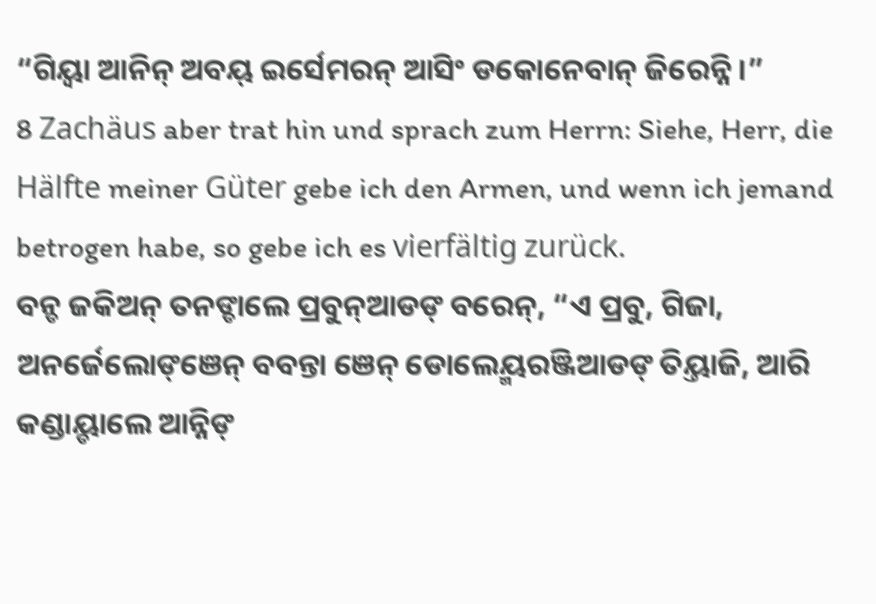“ଗିୟ୍ବା ଆନିନ୍ ଅବୟ୍ ଇର୍ସେମରନ୍ ଆସିଂ ଡକୋନେବାନ୍ ଜିରେନ୍ନି ।”
8 Zachäus aber trat hin und sprach zum Herrn: Siehe, Herr, die Hälfte meiner Güter gebe ich den Armen, und wenn ich jemand betrogen habe, so gebe ich es vierfältig zurück.
ବନ୍ଡ ଜକିଅନ୍ ତନଙ୍ଡାଲେ ପ୍ରବୁନ୍ଆଡଙ୍ ବରେନ୍, “ଏ ପ୍ରବୁ, ଗିଜା, ଅନର୍ଜେଲୋଙ୍ଞେନ୍ ବବନ୍ତା ଞେନ୍ ଡୋଲେୟ୍ମରଞ୍ଜିଆଡଙ୍ ତିୟ୍ତାଜି, ଆରି କଣ୍ଡାୟ୍ଡାଲେ ଆନ୍ନିଙ୍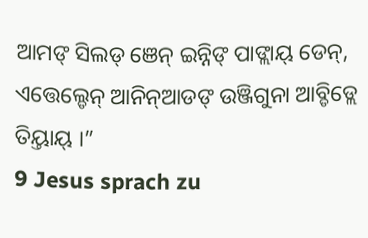ଆମଙ୍ ସିଲଡ୍ ଞେନ୍ ଇନ୍ନିଙ୍ ପାଙ୍ଲାୟ୍ ଡେନ୍, ଏତ୍ତେଲ୍ଡେନ୍ ଆନିନ୍ଆଡଙ୍ ଉଞ୍ଜିଗୁନା ଆବ୍ଡିଡ୍ଲେ ତିୟ୍ତାୟ୍ ।”
9 Jesus sprach zu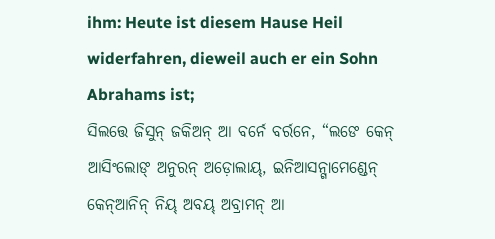ihm: Heute ist diesem Hause Heil widerfahren, dieweil auch er ein Sohn Abrahams ist;
ସିଲତ୍ତେ ଜିସୁନ୍ ଜକିଅନ୍ ଆ ବର୍ନେ ବର୍ରନେ, “ଲଙେ କେନ୍ ଆସିଂଲୋଙ୍ ଅନୁରନ୍ ଅଡ଼ୋଲାୟ୍, ଇନିଆସନ୍ଗାମେଣ୍ଡେନ୍ କେନ୍ଆନିନ୍ ନିୟ୍ ଅବୟ୍ ଅବ୍ରାମନ୍ ଆ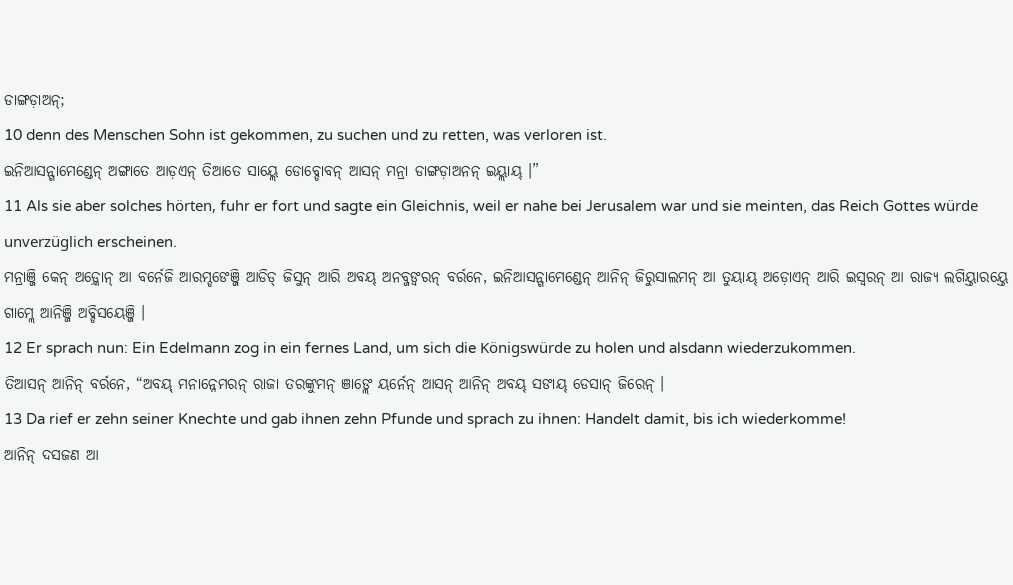ଡାଙ୍ଗଡ଼ାଅନ୍;
10 denn des Menschen Sohn ist gekommen, zu suchen und zu retten, was verloren ist.
ଇନିଆସନ୍ଗାମେଣ୍ଡେନ୍ ଅଙ୍ଗାତେ ଆଡ଼ଏନ୍ ତିଆତେ ସାୟ୍ଲେ ଡୋବ୍ଡୋବନ୍ ଆସନ୍ ମନ୍ରା ଡାଙ୍ଗଡ଼ାଅନନ୍ ଇୟ୍ଲାୟ୍ ।”
11 Als sie aber solches hörten, fuhr er fort und sagte ein Gleichnis, weil er nahe bei Jerusalem war und sie meinten, das Reich Gottes würde unverzüglich erscheinen.
ମନ୍ରାଞ୍ଜି କେନ୍ ଅଡ଼୍କୋନ୍ ଆ ବର୍ନେଜି ଆରମ୍ଡଙେଞ୍ଜି ଆଡିଡ୍ ଜିସୁନ୍ ଆରି ଅବୟ୍ ଅନବ୍ଜଙ୍ବରନ୍ ବର୍ରନେ, ଇନିଆସନ୍ଗାମେଣ୍ଡେନ୍ ଆନିନ୍ ଜିରୁସାଲମନ୍ ଆ ତୁୟାୟ୍ ଅଡ଼ୋଏନ୍ ଆରି ଇସ୍ୱରନ୍ ଆ ରାଜ୍ୟ ଲଗିୟ୍ତାରୟ୍ତେ ଗାମ୍ଲେ ଆନିଞ୍ଜି ଅବ୍ଡିସୟେଞ୍ଜି ।
12 Er sprach nun: Ein Edelmann zog in ein fernes Land, um sich die Königswürde zu holen und alsdann wiederzukommen.
ତିଆସନ୍ ଆନିନ୍ ବର୍ରନେ, “ଅବୟ୍ ମନାନ୍ନେମରନ୍ ରାଜା ତରଙ୍କୁମନ୍ ଞାଙ୍ଲେ ୟର୍ନେନ୍ ଆସନ୍ ଆନିନ୍ ଅବୟ୍ ସଙାୟ୍ ଡେସାନ୍ ଜିରେନ୍ ।
13 Da rief er zehn seiner Knechte und gab ihnen zehn Pfunde und sprach zu ihnen: Handelt damit, bis ich wiederkomme!
ଆନିନ୍ ଦସଜଣ ଆ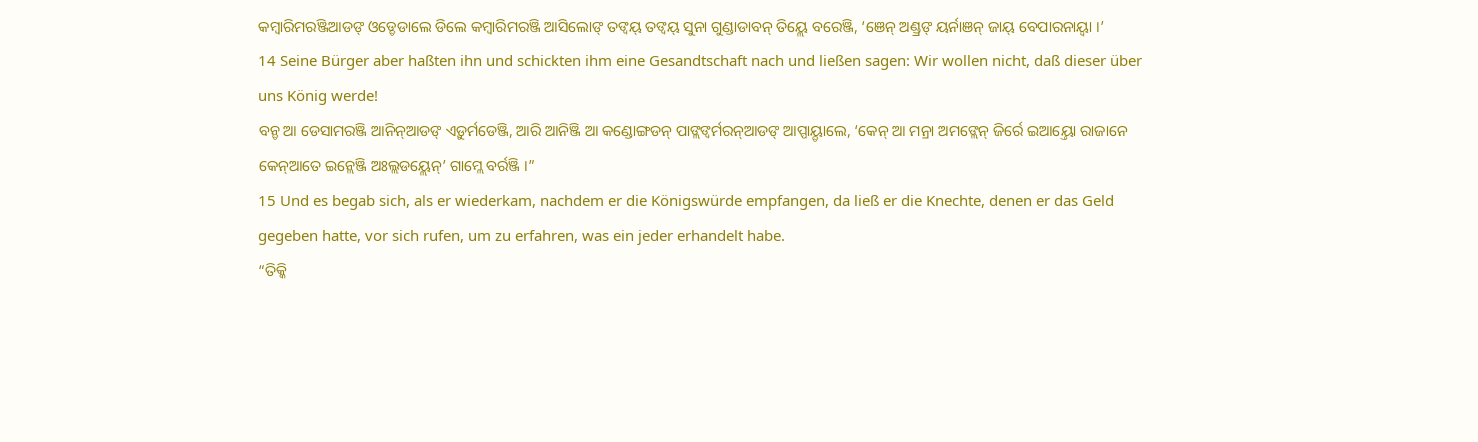କମ୍ୱାରିମରଞ୍ଜିଆଡଙ୍ ଓଡ୍ଡେଡାଲେ ଡିଲେ କମ୍ୱାରିମରଞ୍ଜି ଆସିଲୋଙ୍ ତଙ୍ବୟ୍ ତଙ୍ବୟ୍ ସୁନା ଗୁଣ୍ଡାଡାବନ୍ ତିୟ୍ଲେ ବରେଞ୍ଜି, ‘ଞେନ୍ ଅଣ୍ଡ୍ରଙ୍ ୟର୍ନାଞନ୍ ଜାୟ୍ ବେପାରନାୟ୍ବା ।’
14 Seine Bürger aber haßten ihn und schickten ihm eine Gesandtschaft nach und ließen sagen: Wir wollen nicht, daß dieser über uns König werde!
ବନ୍ଡ ଆ ଡେସାମରଞ୍ଜି ଆନିନ୍ଆଡଙ୍ ଏଡ଼ୁର୍ମଡେଞ୍ଜି, ଆରି ଆନିଞ୍ଜି ଆ କଣ୍ଡୋଙ୍ଗଡନ୍ ପାଙ୍ଲଙ୍ବର୍ମରନ୍ଆଡଙ୍ ଆପ୍ପାୟ୍ଡାଲେ, ‘କେନ୍ ଆ ମନ୍ରା ଅମଙ୍ଲେନ୍ ଜିର୍ରେ ଇଆୟ୍ତୋ ରାଜାନେ କେନ୍ଆତେ ଇନ୍ଲେଞ୍ଜି ଅଃଲ୍ଲଡୟ୍ଲେନ୍’ ଗାମ୍ଲେ ବର୍ରଞ୍ଜି ।”
15 Und es begab sich, als er wiederkam, nachdem er die Königswürde empfangen, da ließ er die Knechte, denen er das Geld gegeben hatte, vor sich rufen, um zu erfahren, was ein jeder erhandelt habe.
“ତିକ୍କି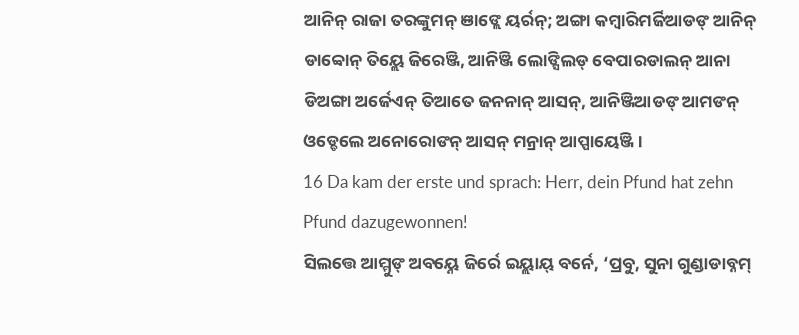ଆନିନ୍ ରାଜା ତରଙ୍କୁମନ୍ ଞାଙ୍ଲେ ୟର୍ରନ୍; ଅଙ୍ଗା କମ୍ୱାରିମର୍ଜିଆଡଙ୍ ଆନିନ୍ ଡାବ୍ବୋନ୍ ତିୟ୍ଲେ ଜିରେଞ୍ଜି, ଆନିଞ୍ଜି ଲୋଙ୍ସିଲଡ୍ ବେପାରଡାଲନ୍ ଆନା ଡିଅଙ୍ଗା ଅର୍ଜେଏନ୍ ତିଆତେ ଜନନାନ୍ ଆସନ୍, ଆନିଞ୍ଜିଆଡଙ୍ ଆମଙନ୍ ଓଡ୍ଡେଲେ ଅନୋରୋଙନ୍ ଆସନ୍ ମନ୍ରାନ୍ ଆପ୍ପାୟେଞ୍ଜି ।
16 Da kam der erste und sprach: Herr, dein Pfund hat zehn Pfund dazugewonnen!
ସିଲତ୍ତେ ଆମ୍ମୁଙ୍ ଅବୟ୍ନେ ଜିର୍ରେ ଇୟ୍ଲାୟ୍ ବର୍ନେ, ‘ପ୍ରବୁ, ସୁନା ଗୁଣ୍ଡାଡାବ୍ନମ୍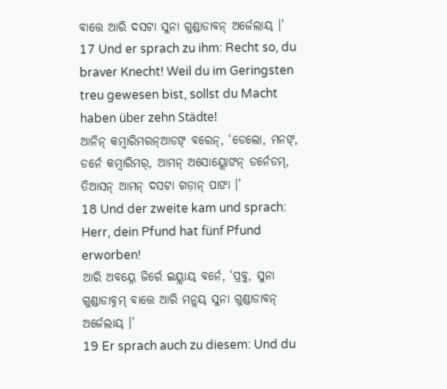ବାତ୍ତେ ଆରି ଦସଟା ସୁନା ଗୁଣ୍ଡାଡାବନ୍ ଅର୍ଜେଲାୟ୍ ।’
17 Und er sprach zu ihm: Recht so, du braver Knecht! Weil du im Geringsten treu gewesen bist, sollst du Macht haben über zehn Städte!
ଆନିନ୍ କମ୍ୱାରିମରନ୍ଆଡଙ୍ ବରେନ୍, ‘ଡେଲୋ, ମନଙ୍, ଡର୍ନେ କମ୍ୱାରିମର୍, ଆମନ୍ ଅସୋୟ୍ଲୋଙନ୍ ଡର୍ନେଡମ୍, ତିଆସନ୍ ଆମନ୍ ଦସଟା ଗଡ଼ାନ୍ ପାଙା ।’
18 Und der zweite kam und sprach: Herr, dein Pfund hat fünf Pfund erworben!
ଆରି ଅବୟ୍ନେ ଜିର୍ରେ ଇୟ୍ଲାୟ୍ ବର୍ନେ, ‘ପ୍ରବୁ, ସୁନା ଗୁଣ୍ଡାଡାବ୍ନମ୍ ବାତ୍ତେ ଆରି ମନ୍ଲୟ୍ ସୁନା ଗୁଣ୍ଡାଡାବନ୍ ଅର୍ଜେଲାୟ୍ ।’
19 Er sprach auch zu diesem: Und du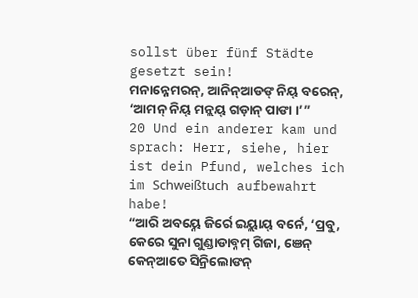sollst über fünf Städte gesetzt sein!
ମନାନ୍ନେମରନ୍, ଆନିନ୍ଆଡଙ୍ ନିୟ୍ ବରେନ୍, ‘ଆମନ୍ ନିୟ୍ ମନ୍ଲୟ୍ ଗଡ଼ାନ୍ ପାଙା ।’”
20 Und ein anderer kam und sprach: Herr, siehe, hier ist dein Pfund, welches ich im Schweißtuch aufbewahrt habe!
“ଆରି ଅବୟ୍ନେ ଜିର୍ରେ ଇୟ୍ଲାୟ୍ ବର୍ନେ, ‘ପ୍ରବୁ, କେରେ ସୁନା ଗୁଣ୍ଡାଡାବ୍ନମ୍ ଗିଜା, ଞେନ୍ କେନ୍ଆତେ ସିନ୍ରିଲୋଙନ୍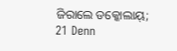ଜିରାଲେ ଡକ୍କୋଲାୟ୍;
21 Denn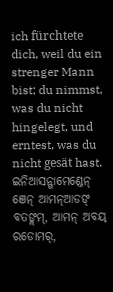ich fürchtete dich, weil du ein strenger Mann bist; du nimmst, was du nicht hingelegt, und erntest, was du nicht gesät hast.
ଇନିଆସନ୍ଗାମେଣ୍ଡେନ୍ ଞେନ୍ ଆମନ୍ଆଡଙ୍ ବତଙ୍ଲମ୍, ଆମନ୍ ଅବୟ୍ ରଡୋମର୍,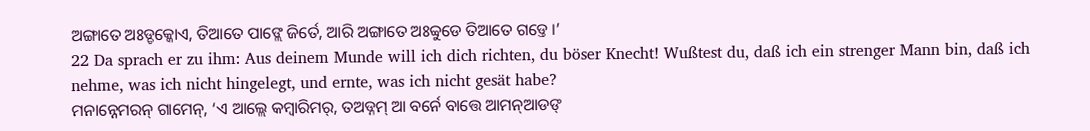ଅଙ୍ଗାତେ ଅଃଡ୍ଡକ୍କୋଏ, ତିଆତେ ପାଙ୍ଲେ ଜିର୍ତେ, ଆରି ଅଙ୍ଗାତେ ଅଃବ୍ବୁଡେ ତିଆତେ ଗଡ୍ତେ ।’
22 Da sprach er zu ihm: Aus deinem Munde will ich dich richten, du böser Knecht! Wußtest du, daß ich ein strenger Mann bin, daß ich nehme, was ich nicht hingelegt, und ernte, was ich nicht gesät habe?
ମନାନ୍ନେମରନ୍ ଗାମେନ୍, ‘ଏ ଆଲ୍ଲେ କମ୍ୱାରିମର୍, ତଅଡ୍ନମ୍ ଆ ବର୍ନେ ବାତ୍ତେ ଆମନ୍ଆଡଙ୍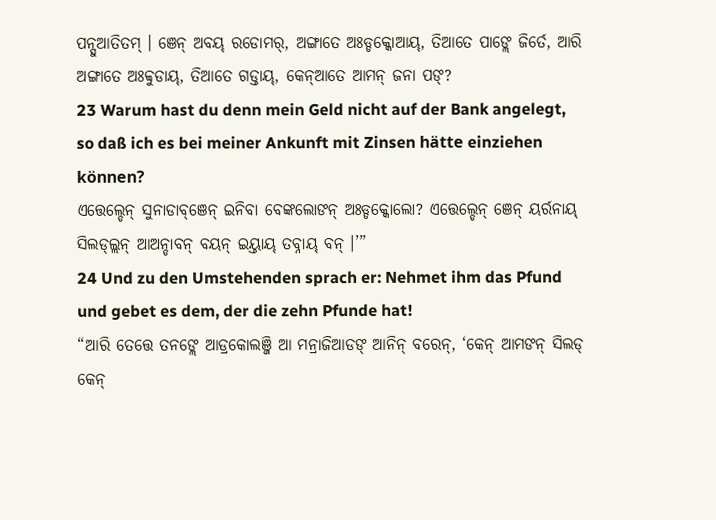ପନ୍ସୁଆତିତମ୍ । ଞେନ୍ ଅବୟ୍ ରଡୋମର୍, ଅଙ୍ଗାତେ ଅଃଡ୍ଡକ୍କୋଆୟ୍, ତିଆତେ ପାଙ୍ଲେ ଜିର୍ତେ, ଆରି ଅଙ୍ଗାତେ ଅଃବ୍ବୁଡାୟ୍, ତିଆତେ ଗଡ୍ତାୟ୍, କେନ୍ଆତେ ଆମନ୍ ଜନା ପଙ୍?
23 Warum hast du denn mein Geld nicht auf der Bank angelegt, so daß ich es bei meiner Ankunft mit Zinsen hätte einziehen können?
ଏତ୍ତେଲ୍ଡେନ୍ ସୁନାଡାବ୍ଞେନ୍ ଇନିବା ବେଙ୍କଲୋଙନ୍ ଅଃଡ୍ଡକ୍କୋଲୋ? ଏତ୍ତେଲ୍ଡେନ୍ ଞେନ୍ ୟର୍ରନାୟ୍ ସିଲଡ୍ଲ୍ଲନ୍ ଆଅନ୍ଡାବନ୍ ବୟନ୍ ଇୟ୍ତାୟ୍ ତବ୍ନାୟ୍ ବନ୍ ।’”
24 Und zu den Umstehenden sprach er: Nehmet ihm das Pfund und gebet es dem, der die zehn Pfunde hat!
“ଆରି ତେତ୍ତେ ତନଙ୍ଲେ ଆଡ୍ରକୋଲଞ୍ଜି ଆ ମନ୍ରାଜିଆଡଙ୍ ଆନିନ୍ ବରେନ୍, ‘କେନ୍ ଆମଙନ୍ ସିଲଡ୍ କେନ୍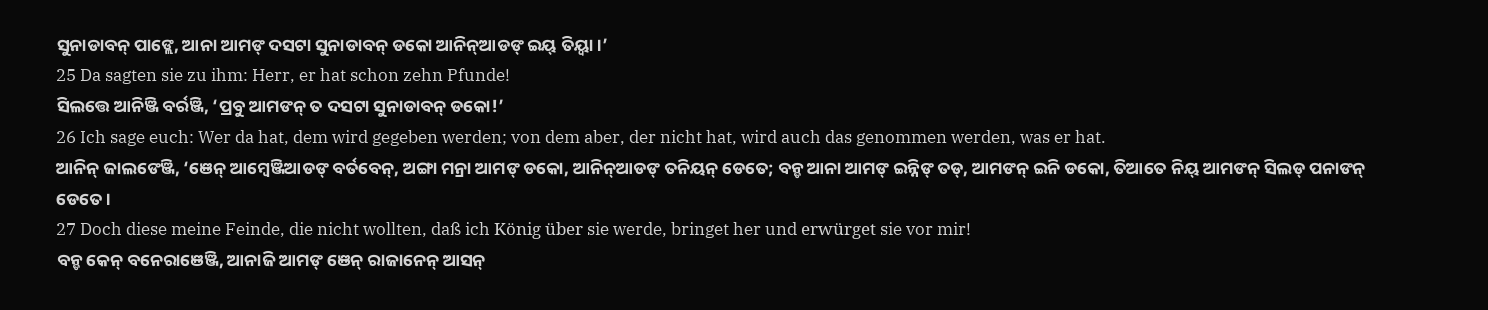ସୁନାଡାବନ୍ ପାଙ୍ଲେ, ଆନା ଆମଙ୍ ଦସଟା ସୁନାଡାବନ୍ ଡକୋ ଆନିନ୍ଆଡଙ୍ ଇୟ୍ ତିୟ୍ବା ।’
25 Da sagten sie zu ihm: Herr, er hat schon zehn Pfunde!
ସିଲତ୍ତେ ଆନିଞ୍ଜି ବର୍ରଞ୍ଜି, ‘ପ୍ରବୁ ଆମଙନ୍ ତ ଦସଟା ସୁନାଡାବନ୍ ଡକୋ!’
26 Ich sage euch: Wer da hat, dem wird gegeben werden; von dem aber, der nicht hat, wird auch das genommen werden, was er hat.
ଆନିନ୍ ଜାଲଙେଞ୍ଜି, ‘ଞେନ୍ ଆମ୍ୱେଞ୍ଜିଆଡଙ୍ ବର୍ତବେନ୍, ଅଙ୍ଗା ମନ୍ରା ଆମଙ୍ ଡକୋ, ଆନିନ୍ଆଡଙ୍ ତନିୟନ୍ ଡେତେ; ବନ୍ଡ ଆନା ଆମଙ୍ ଇନ୍ନିଙ୍ ତଡ୍, ଆମଙନ୍ ଇନି ଡକୋ, ତିଆତେ ନିୟ୍ ଆମଙନ୍ ସିଲଡ୍ ପନାଙନ୍ ଡେତେ ।
27 Doch diese meine Feinde, die nicht wollten, daß ich König über sie werde, bringet her und erwürget sie vor mir!
ବନ୍ଡ କେନ୍ ବନେରାଞେଞ୍ଜି, ଆନାଜି ଆମଙ୍ ଞେନ୍ ରାଜାନେନ୍ ଆସନ୍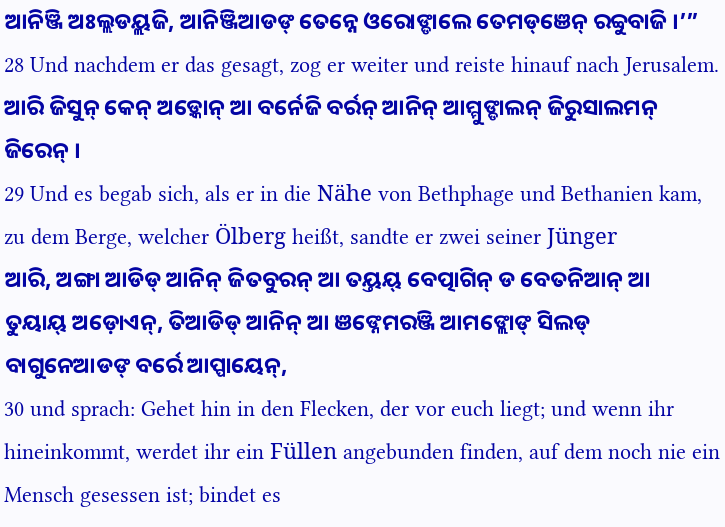ଆନିଞ୍ଜି ଅଃଲ୍ଲଡୟ୍ଲଜି, ଆନିଞ୍ଜିଆଡଙ୍ ତେନ୍ନେ ଓରୋଙ୍ଡାଲେ ତେମଡ୍ଞେନ୍ ରବ୍ବୁବାଜି ।’”
28 Und nachdem er das gesagt, zog er weiter und reiste hinauf nach Jerusalem.
ଆରି ଜିସୁନ୍ କେନ୍ ଅଡ଼୍କୋନ୍ ଆ ବର୍ନେଜି ବର୍ରନ୍ ଆନିନ୍ ଆମ୍ମୁଙ୍ଡାଲନ୍ ଜିରୁସାଲମନ୍ ଜିରେନ୍ ।
29 Und es begab sich, als er in die Nähe von Bethphage und Bethanien kam, zu dem Berge, welcher Ölberg heißt, sandte er zwei seiner Jünger
ଆରି, ଅଙ୍ଗା ଆଡିଡ୍ ଆନିନ୍ ଜିତବୁରନ୍ ଆ ତୟ୍ତୟ୍ ବେତ୍ପାଗିନ୍ ଡ ବେତନିଆନ୍ ଆ ତୁୟାୟ୍ ଅଡ଼ୋଏନ୍, ତିଆଡିଡ୍ ଆନିନ୍ ଆ ଞଙ୍ନେମରଞ୍ଜି ଆମଙ୍ଲୋଙ୍ ସିଲଡ୍ ବାଗୁନେଆଡଙ୍ ବର୍ରେ ଆପ୍ପାୟେନ୍,
30 und sprach: Gehet hin in den Flecken, der vor euch liegt; und wenn ihr hineinkommt, werdet ihr ein Füllen angebunden finden, auf dem noch nie ein Mensch gesessen ist; bindet es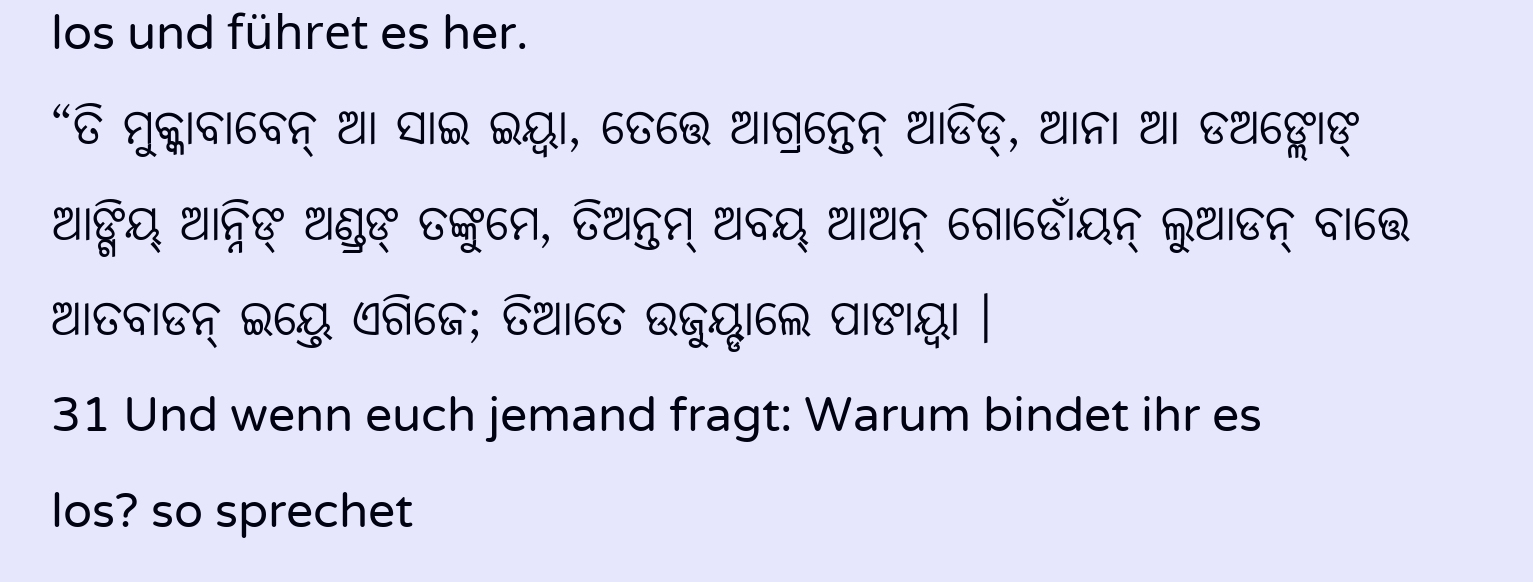los und führet es her.
“ତି ମୁକ୍କାବାବେନ୍ ଆ ସାଇ ଇୟ୍ବା, ତେତ୍ତେ ଆଗ୍ରନ୍ତେନ୍ ଆଡିଡ୍, ଆନା ଆ ଡଅଙ୍ଲୋଙ୍ ଆଙ୍ଗିୟ୍ ଆନ୍ନିଙ୍ ଅଣ୍ଡ୍ରଙ୍ ତଙ୍କୁମେ, ତିଅନ୍ତମ୍ ଅବୟ୍ ଆଅନ୍ ଗୋଡୋଁୟନ୍ ଲୁଆଡନ୍ ବାତ୍ତେ ଆତବାଡନ୍ ଇୟ୍ତେ ଏଗିଜେ; ତିଆତେ ଉଜୁୟ୍ଡାଲେ ପାଙାୟ୍ବା ।
31 Und wenn euch jemand fragt: Warum bindet ihr es los? so sprechet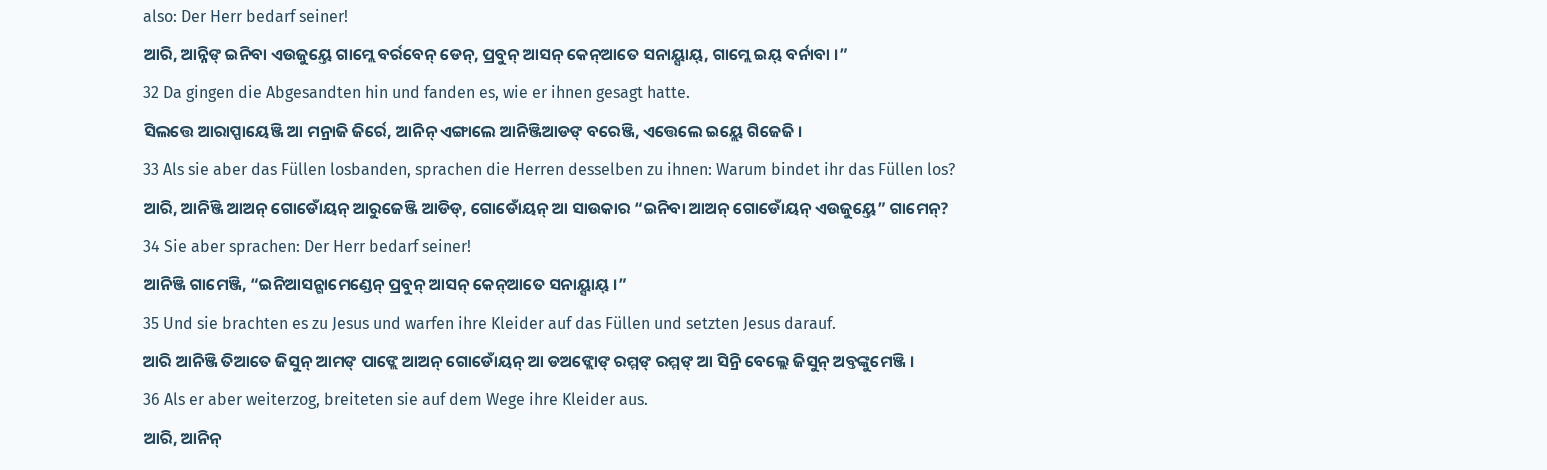also: Der Herr bedarf seiner!
ଆରି, ଆନ୍ନିଙ୍ ଇନିବା ଏଉଜୁୟ୍ତେ ଗାମ୍ଲେ ବର୍ରବେନ୍ ଡେନ୍, ପ୍ରବୁନ୍ ଆସନ୍ କେନ୍ଆତେ ସନାୟ୍ସାୟ୍, ଗାମ୍ଲେ ଇୟ୍ ବର୍ନାବା ।”
32 Da gingen die Abgesandten hin und fanden es, wie er ihnen gesagt hatte.
ସିଲତ୍ତେ ଆରାପ୍ପାୟେଞ୍ଜି ଆ ମନ୍ରାଜି ଜିର୍ରେ, ଆନିନ୍ ଏଙ୍ଗାଲେ ଆନିଞ୍ଜିଆଡଙ୍ ବରେଞ୍ଜି, ଏତ୍ତେଲେ ଇୟ୍ଲେ ଗିଜେଜି ।
33 Als sie aber das Füllen losbanden, sprachen die Herren desselben zu ihnen: Warum bindet ihr das Füllen los?
ଆରି, ଆନିଞ୍ଜି ଆଅନ୍ ଗୋଡୋଁୟନ୍ ଆରୁଜେଞ୍ଜି ଆଡିଡ୍, ଗୋଡୋଁୟନ୍ ଆ ସାଉକାର “ଇନିବା ଆଅନ୍ ଗୋଡୋଁୟନ୍ ଏଉଜୁୟ୍ତେ” ଗାମେନ୍?
34 Sie aber sprachen: Der Herr bedarf seiner!
ଆନିଞ୍ଜି ଗାମେଞ୍ଜି, “ଇନିଆସନ୍ଗାମେଣ୍ଡେନ୍ ପ୍ରବୁନ୍ ଆସନ୍ କେନ୍ଆତେ ସନାୟ୍ସାୟ୍ ।”
35 Und sie brachten es zu Jesus und warfen ihre Kleider auf das Füllen und setzten Jesus darauf.
ଆରି ଆନିଞ୍ଜି ତିଆତେ ଜିସୁନ୍ ଆମଙ୍ ପାଙ୍ଲେ ଆଅନ୍ ଗୋଡୋଁୟନ୍ ଆ ଡଅଙ୍ଲୋଙ୍ ରମ୍ମଙ୍ ରମ୍ମଙ୍ ଆ ସିନ୍ରି ବେଲ୍ଲେ ଜିସୁନ୍ ଅବ୍ତଙ୍କୁମେଞ୍ଜି ।
36 Als er aber weiterzog, breiteten sie auf dem Wege ihre Kleider aus.
ଆରି, ଆନିନ୍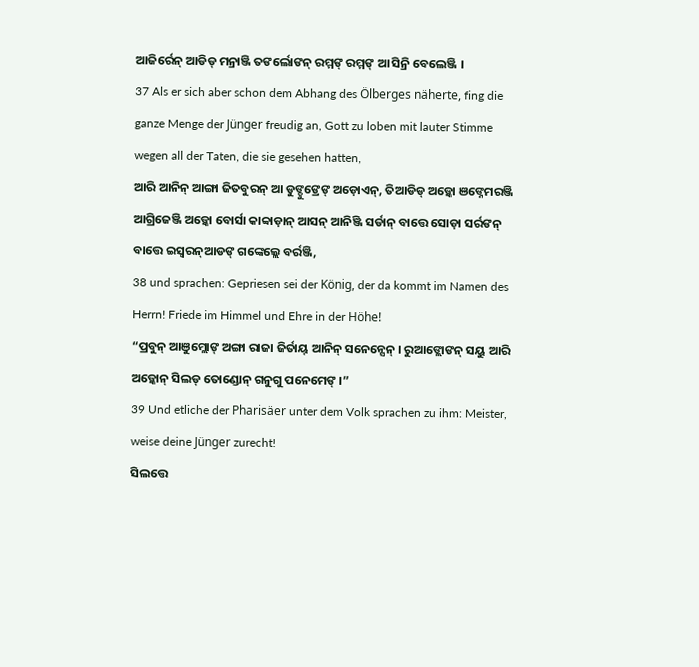ଆଜିର୍ରେନ୍ ଆଡିଡ୍ ମନ୍ରାଞ୍ଜି ତଙର୍ଲୋଙନ୍ ରମ୍ମଙ୍ ରମ୍ମଙ୍ ଆ ସିନ୍ରି ବେଲେଞ୍ଜି ।
37 Als er sich aber schon dem Abhang des Ölberges näherte, fing die ganze Menge der Jünger freudig an, Gott zu loben mit lauter Stimme wegen all der Taten, die sie gesehen hatten,
ଆରି ଆନିନ୍ ଆଙ୍ଗା ଜିତବୁରନ୍ ଆ ଡୁଙ୍ଡୁଙ୍ରେଙ୍ ଅଡ଼ୋଏନ୍, ତିଆଡିଡ୍ ଅଡ଼୍କୋ ଞଙ୍ନେମରଞ୍ଜି ଆଗ୍ରିଜେଞ୍ଜି ଅଡ଼୍କୋ ବୋର୍ସା କାବ୍ବାଡ଼ାନ୍ ଆସନ୍ ଆନିଞ୍ଜି ସର୍ଡାନ୍ ବାତ୍ତେ ସୋଡ଼ା ସର୍ରଙନ୍ ବାତ୍ତେ ଇସ୍ୱରନ୍ଆଡଙ୍ ଗଙ୍କେଲ୍ଲେ ବର୍ରଞ୍ଜି,
38 und sprachen: Gepriesen sei der König, der da kommt im Namen des Herrn! Friede im Himmel und Ehre in der Höhe!
“ପ୍ରବୁନ୍ ଆଞୁମ୍ଲୋଙ୍ ଅଙ୍ଗା ରାଜା ଜିର୍ତାୟ୍ ଆନିନ୍ ସନେନ୍ସେନ୍ । ରୁଆଙ୍ଲୋଙନ୍ ସୟୁ ଆରି ଅଡ଼୍କୋନ୍ ସିଲଡ୍ ତୋଣ୍ଡୋନ୍ ଗନୁଗୁ ପନେମେଙ୍ ।”
39 Und etliche der Pharisäer unter dem Volk sprachen zu ihm: Meister, weise deine Jünger zurecht!
ସିଲତ୍ତେ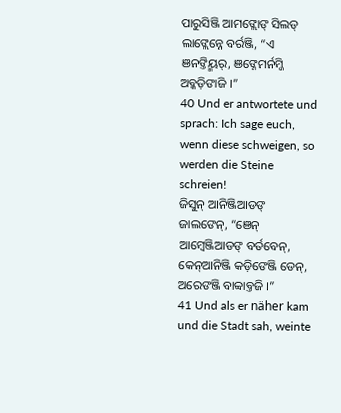ପାରୁସିଞ୍ଜି ଆମଙ୍ଲୋଙ୍ ସିଲଡ୍ ଲାଙ୍ଲେନ୍ନେ ବର୍ରଞ୍ଜି, “ଏ ଞନଙ୍ତିୟ୍ମର୍, ଞଙ୍ନେମର୍ନମ୍ଜି ଅବ୍କଡ଼ିଙାଜି ।”
40 Und er antwortete und sprach: Ich sage euch, wenn diese schweigen, so werden die Steine schreien!
ଜିସୁନ୍ ଆନିଞ୍ଜିଆଡଙ୍ ଜାଲଙେନ୍, “ଞେନ୍ ଆମ୍ୱେଞ୍ଜିଆଡଙ୍ ବର୍ତବେନ୍, କେନ୍ଆନିଞ୍ଜି କଡ଼ିଙେଞ୍ଜି ଡେନ୍, ଅରେଙଞ୍ଜି ବାବ୍ବାବ୍ତଜି ।”
41 Und als er näher kam und die Stadt sah, weinte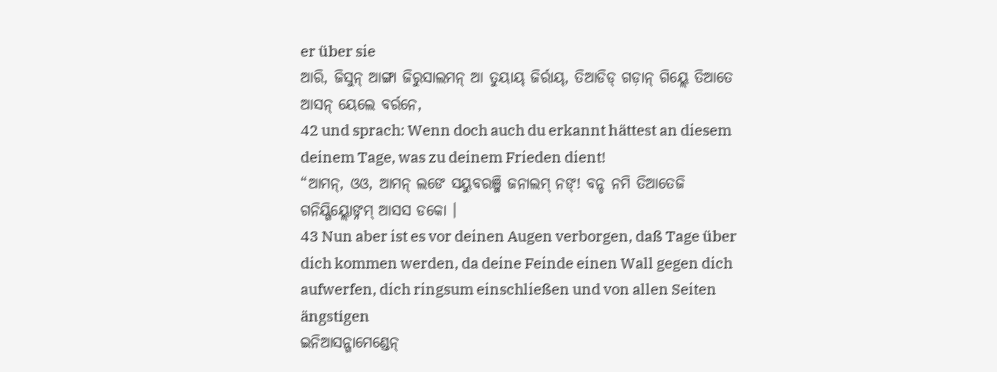er über sie
ଆରି, ଜିସୁନ୍ ଆଙ୍ଗା ଜିରୁସାଲମନ୍ ଆ ତୁୟାୟ୍ ଜିର୍ରାୟ୍, ତିଆଡିଡ୍ ଗଡ଼ାନ୍ ଗିୟ୍ଲେ ତିଆତେ ଆସନ୍ ୟେଲେ ବର୍ରନେ,
42 und sprach: Wenn doch auch du erkannt hättest an diesem deinem Tage, was zu deinem Frieden dient!
“ଆମନ୍, ଓଓ, ଆମନ୍ ଲଙେ ସୟୁବରଞ୍ଜି ଜନାଲମ୍ ନଙ୍! ବନ୍ଡ ନମି ତିଆତେଜି ଗନିୟ୍ଗିୟ୍ଲୋଙ୍ନମ୍ ଆସସ ଡକୋ ।
43 Nun aber ist es vor deinen Augen verborgen, daß Tage über dich kommen werden, da deine Feinde einen Wall gegen dich aufwerfen, dich ringsum einschließen und von allen Seiten ängstigen
ଇନିଆସନ୍ଗାମେଣ୍ଡେନ୍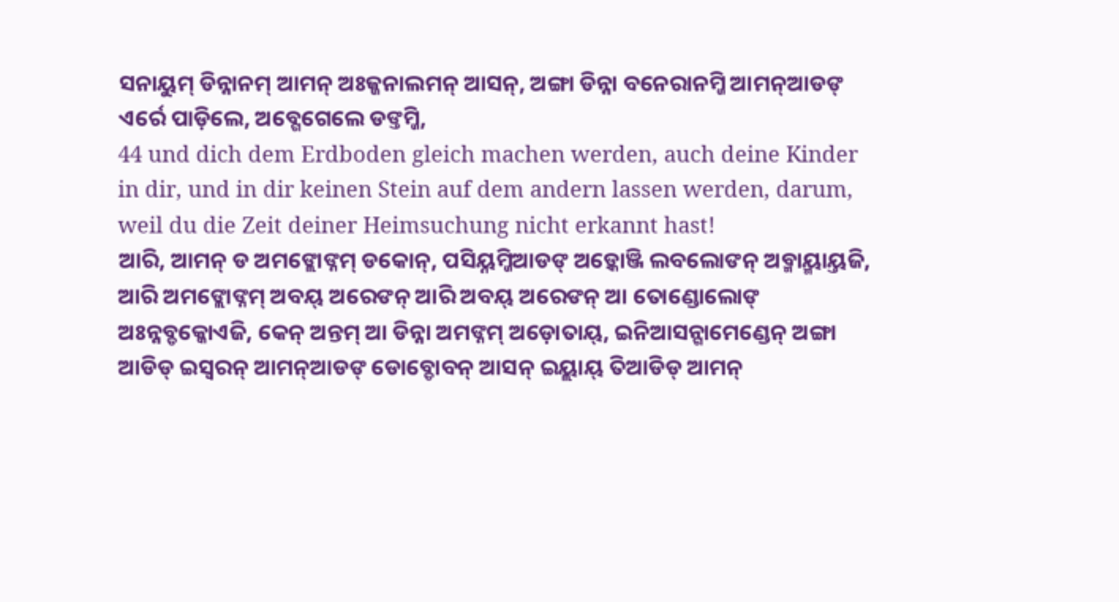ସନାୟୁମ୍ ଡିନ୍ନାନମ୍ ଆମନ୍ ଅଃଜ୍ଜନାଲମନ୍ ଆସନ୍, ଅଙ୍ଗା ଡିନ୍ନା ବନେରାନମ୍ଜି ଆମନ୍ଆଡଙ୍ ଏର୍ରେ ପାଡ଼ିଲେ, ଅବ୍ଗେଗେଲେ ଡଙ୍ତମ୍ଜି,
44 und dich dem Erdboden gleich machen werden, auch deine Kinder in dir, und in dir keinen Stein auf dem andern lassen werden, darum, weil du die Zeit deiner Heimsuchung nicht erkannt hast!
ଆରି, ଆମନ୍ ଡ ଅମଙ୍ଲୋଙ୍ନମ୍ ଡକୋନ୍, ପସିୟ୍ନମ୍ଜିଆଡଙ୍ ଅଡ଼୍କୋଞ୍ଜି ଲବଲୋଙନ୍ ଅବ୍ମାୟ୍ମାୟ୍ତଜି, ଆରି ଅମଙ୍ଲୋଙ୍ନମ୍ ଅବୟ୍ ଅରେଙନ୍ ଆରି ଅବୟ୍ ଅରେଙନ୍ ଆ ତୋଣ୍ଡୋଲୋଙ୍ ଅଃନ୍ନବ୍ଡକ୍କୋଏଜି, କେନ୍ ଅନ୍ତମ୍ ଆ ଡିନ୍ନା ଅମଙ୍ନମ୍ ଅଡ଼ୋତାୟ୍, ଇନିଆସନ୍ଗାମେଣ୍ଡେନ୍ ଅଙ୍ଗା ଆଡିଡ୍ ଇସ୍ୱରନ୍ ଆମନ୍ଆଡଙ୍ ଡୋବ୍ଡୋବନ୍ ଆସନ୍ ଇୟ୍ଲାୟ୍ ତିଆଡିଡ୍ ଆମନ୍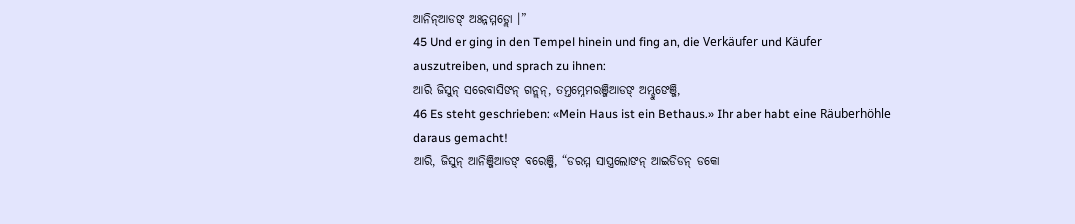ଆନିନ୍ଆଡଙ୍ ଅଃନ୍ନମ୍ମଡ୍ଲୋ ।”
45 Und er ging in den Tempel hinein und fing an, die Verkäufer und Käufer auszutreiben, und sprach zu ihnen:
ଆରି ଜିସୁନ୍ ସରେବାସିଙନ୍ ଗନ୍ଲନ୍, ତମ୍ତମ୍ନେମରଞ୍ଜିଆଡଙ୍ ଅମ୍ଡୁଙେଞ୍ଜି,
46 Es steht geschrieben: «Mein Haus ist ein Bethaus.» Ihr aber habt eine Räuberhöhle daraus gemacht!
ଆରି, ଜିସୁନ୍ ଆନିଞ୍ଜିଆଡଙ୍ ବରେଞ୍ଜି, “ଡରମ୍ମ ସାସ୍ତ୍ରଲୋଙନ୍ ଆଇଡିଡନ୍ ଡକୋ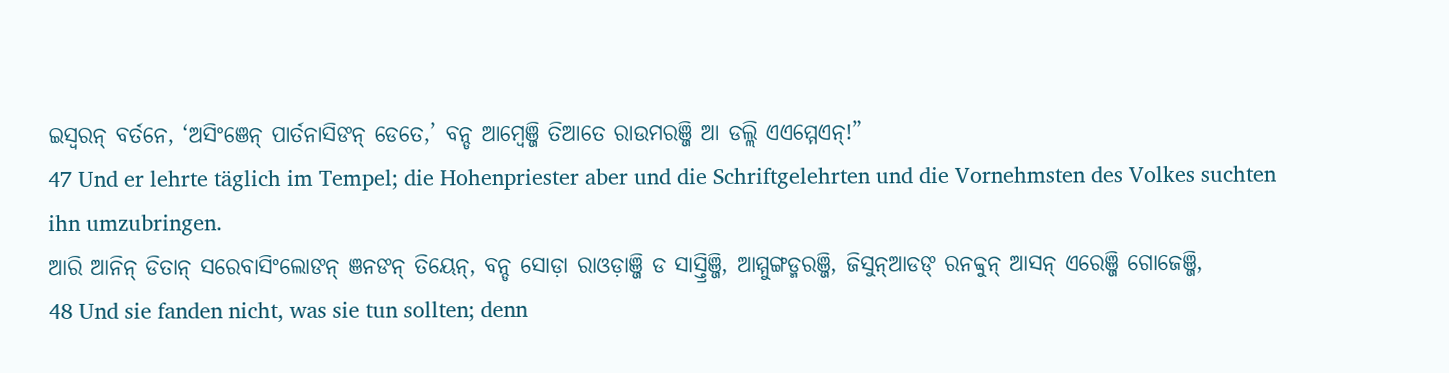ଇସ୍ୱରନ୍ ବର୍ତନେ, ‘ଅସିଂଞେନ୍ ପାର୍ତନାସିଙନ୍ ଡେତେ,’ ବନ୍ଡ ଆମ୍ୱେଞ୍ଜି ତିଆତେ ରାଉମରଞ୍ଜି ଆ ଡଲ୍ଲି ଏଏମ୍ମେଏନ୍!”
47 Und er lehrte täglich im Tempel; die Hohenpriester aber und die Schriftgelehrten und die Vornehmsten des Volkes suchten ihn umzubringen.
ଆରି ଆନିନ୍ ଡିତାନ୍ ସରେବାସିଂଲୋଙନ୍ ଞନଙନ୍ ତିୟେନ୍, ବନ୍ଡ ସୋଡ଼ା ରାଓଡ଼ାଞ୍ଜି ଡ ସାସ୍ତ୍ରିଞ୍ଜି, ଆମ୍ମୁଙ୍ଗଡ୍ମରଞ୍ଜି, ଜିସୁନ୍ଆଡଙ୍ ରନବ୍ବୁନ୍ ଆସନ୍ ଏରେଞ୍ଜି ଗୋଜେଞ୍ଜି,
48 Und sie fanden nicht, was sie tun sollten; denn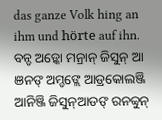das ganze Volk hing an ihm und hörte auf ihn.
ବନ୍ଡ ଅଡ଼୍କୋ ମନ୍ରାନ୍ ଜିସୁନ୍ ଆ ଞନଙ୍ ଅମ୍ଡଙ୍ଲେ ଆଡ୍ରକୋଲଞ୍ଜି ଆନିଞ୍ଜି ଜିସୁନ୍ଆଡଙ୍ ରନବ୍ବୁନ୍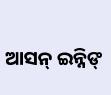ଆସନ୍ ଇନ୍ନିଙ୍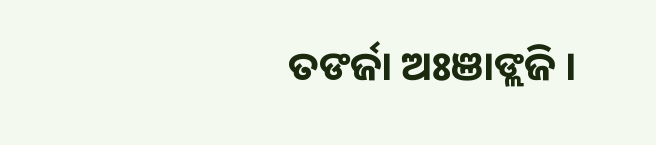ତଙର୍ଜା ଅଃଞାଙ୍ଲଜି ।